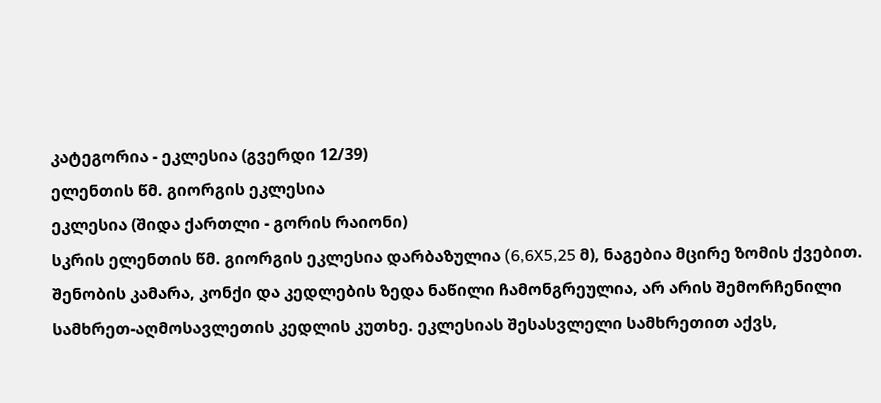კატეგორია - ეკლესია (გვერდი 12/39)
ელენთის წმ. გიორგის ეკლესია
ეკლესია (შიდა ქართლი - გორის რაიონი)
სკრის ელენთის წმ. გიორგის ეკლესია დარბაზულია (6,6X5,25 მ), ნაგებია მცირე ზომის ქვებით. შენობის კამარა, კონქი და კედლების ზედა ნაწილი ჩამონგრეულია, არ არის შემორჩენილი სამხრეთ-აღმოსავლეთის კედლის კუთხე. ეკლესიას შესასვლელი სამხრეთით აქვს,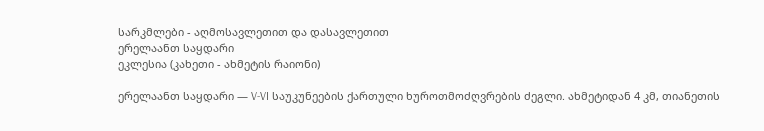სარკმლები - აღმოსავლეთით და დასავლეთით
ერელაანთ საყდარი
ეკლესია (კახეთი - ახმეტის რაიონი)

ერელაანთ საყდარი — V-VI საუკუნეების ქართული ხუროთმოძღვრების ძეგლი. ახმეტიდან 4 კმ, თიანეთის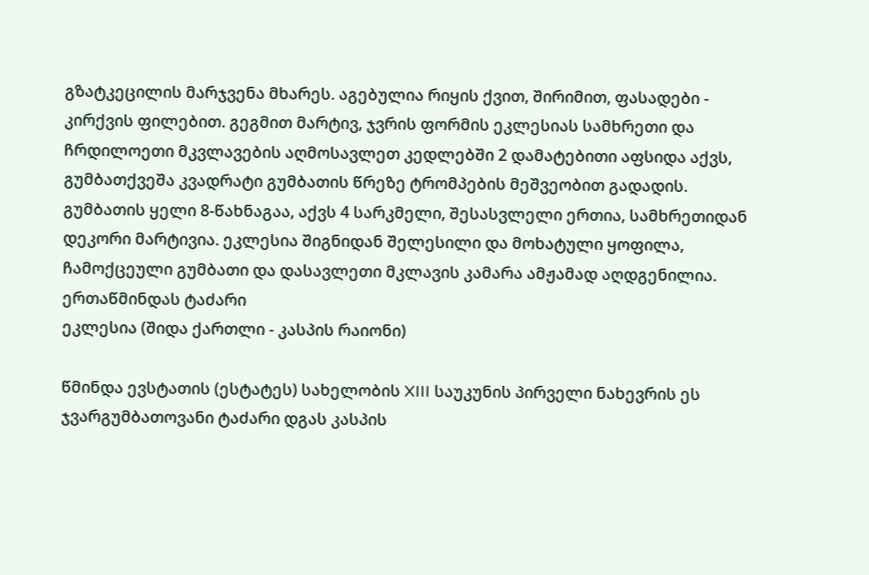გზატკეცილის მარჯვენა მხარეს. აგებულია რიყის ქვით, შირიმით, ფასადები - კირქვის ფილებით. გეგმით მარტივ, ჯვრის ფორმის ეკლესიას სამხრეთი და ჩრდილოეთი მკვლავების აღმოსავლეთ კედლებში 2 დამატებითი აფსიდა აქვს, გუმბათქვეშა კვადრატი გუმბათის წრეზე ტრომპების მეშვეობით გადადის. გუმბათის ყელი 8-წახნაგაა, აქვს 4 სარკმელი, შესასვლელი ერთია, სამხრეთიდან დეკორი მარტივია. ეკლესია შიგნიდან შელესილი და მოხატული ყოფილა, ჩამოქცეული გუმბათი და დასავლეთი მკლავის კამარა ამჟამად აღდგენილია.
ერთაწმინდას ტაძარი
ეკლესია (შიდა ქართლი - კასპის რაიონი)

წმინდა ევსტათის (ესტატეს) სახელობის XIII საუკუნის პირველი ნახევრის ეს ჯვარგუმბათოვანი ტაძარი დგას კასპის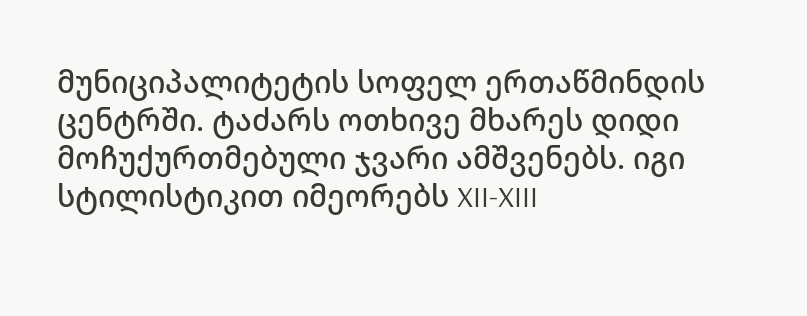მუნიციპალიტეტის სოფელ ერთაწმინდის ცენტრში. ტაძარს ოთხივე მხარეს დიდი მოჩუქურთმებული ჯვარი ამშვენებს. იგი სტილისტიკით იმეორებს XII-XIII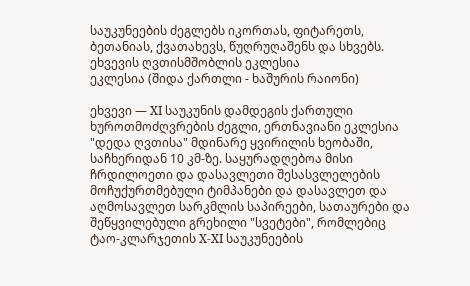საუკუნეების ძეგლებს იკორთას, ფიტარეთს, ბეთანიას, ქვათახევს, წუღრუღაშენს და სხვებს.
ეხვევის ღვთისმშობლის ეკლესია
ეკლესია (შიდა ქართლი - ხაშურის რაიონი)

ეხვევი — XI საუკუნის დამდეგის ქართული ხუროთმოძღვრების ძეგლი, ერთნავიანი ეკლესია "დედა ღვთისა" მდინარე ყვირილის ხეობაში, საჩხერიდან 10 კმ-ზე. საყურადღებოა მისი ჩრდილოეთი და დასავლეთი შესასვლელების მოჩუქურთმებული ტიმპანები და დასავლეთ და აღმოსავლეთ სარკმლის საპირეები, სათაურები და შეწყვილებული გრეხილი "სვეტები", რომლებიც ტაო-კლარჯეთის X-XI საუკუნეების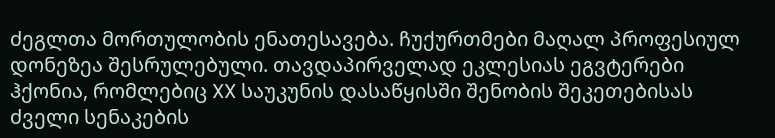ძეგლთა მორთულობის ენათესავება. ჩუქურთმები მაღალ პროფესიულ დონეზეა შესრულებული. თავდაპირველად ეკლესიას ეგვტერები ჰქონია, რომლებიც XX საუკუნის დასაწყისში შენობის შეკეთებისას ძველი სენაკების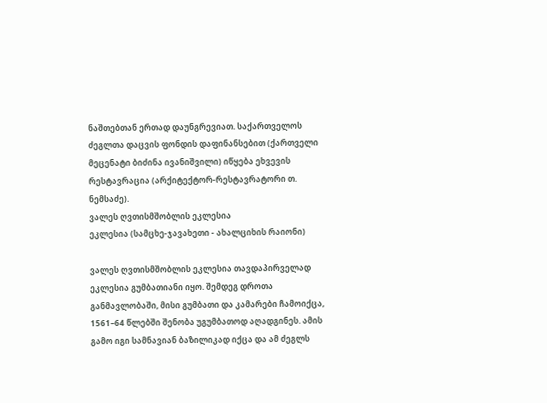ნაშთებთან ერთად დაუნგრევიათ. საქართველოს ძეგლთა დაცვის ფონდის დაფინანსებით (ქართველი მეცენატი ბიძინა ივანიშვილი) იწყება ეხვევის რესტავრაცია (არქიტექტორ-რესტავრატორი თ. ნემსაძე).
ვალეს ღვთისმშობლის ეკლესია
ეკლესია (სამცხე-ჯავახეთი - ახალციხის რაიონი)

ვალეს ღვთისმშობლის ეკლესია თავდაპირველად ეკლესია გუმბათიანი იყო. შემდეგ დროთა განმავლობაში, მისი გუმბათი და კამარები ჩამოიქცა, 1561–64 წლებში შენობა უგუმბათოდ აღადგინეს. ამის გამო იგი სამნავიან ბაზილიკად იქცა და ამ ძეგლს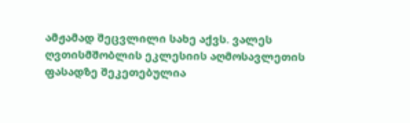ამჟამად შეცვლილი სახე აქვს. ვალეს ღვთისმშობლის ეკლესიის აღმოსავლეთის ფასადზე შეკეთებულია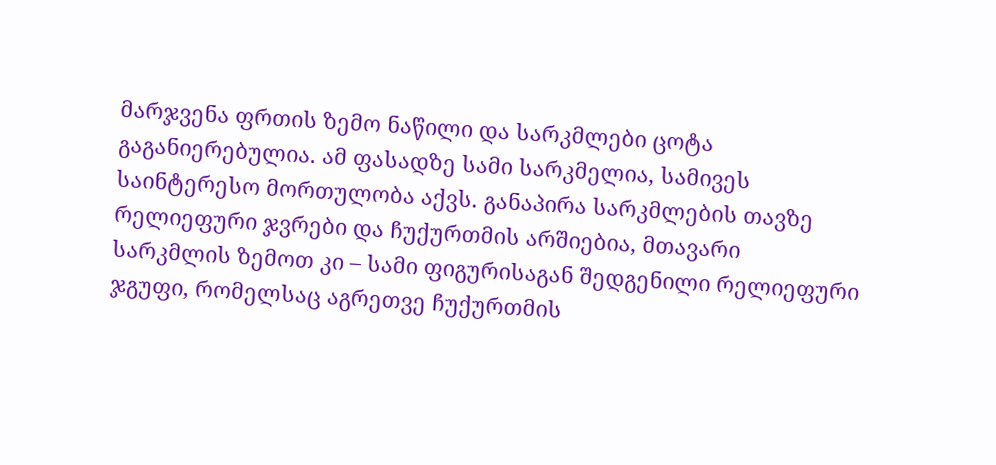მარჯვენა ფრთის ზემო ნაწილი და სარკმლები ცოტა გაგანიერებულია. ამ ფასადზე სამი სარკმელია, სამივეს საინტერესო მორთულობა აქვს. განაპირა სარკმლების თავზე რელიეფური ჯვრები და ჩუქურთმის არშიებია, მთავარი სარკმლის ზემოთ კი – სამი ფიგურისაგან შედგენილი რელიეფური ჯგუფი, რომელსაც აგრეთვე ჩუქურთმის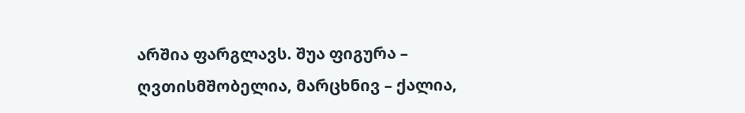არშია ფარგლავს. შუა ფიგურა – ღვთისმშობელია, მარცხნივ – ქალია,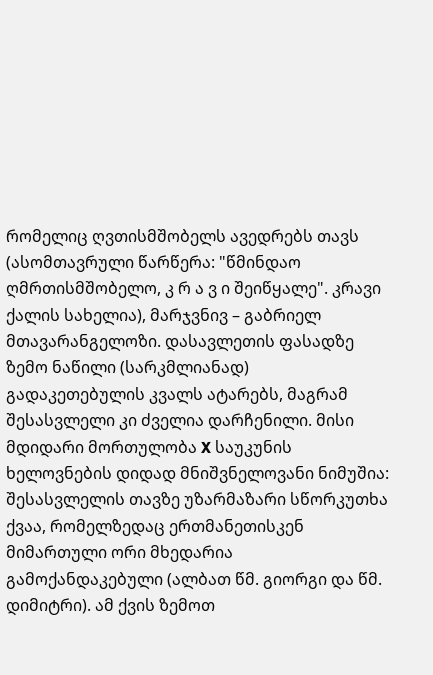რომელიც ღვთისმშობელს ავედრებს თავს (ასომთავრული წარწერა: "წმინდაო ღმრთისმშობელო, კ რ ა ვ ი შეიწყალე". კრავი ქალის სახელია), მარჯვნივ – გაბრიელ მთავარანგელოზი. დასავლეთის ფასადზე ზემო ნაწილი (სარკმლიანად) გადაკეთებულის კვალს ატარებს, მაგრამ შესასვლელი კი ძველია დარჩენილი. მისი მდიდარი მორთულობა X საუკუნის ხელოვნების დიდად მნიშვნელოვანი ნიმუშია: შესასვლელის თავზე უზარმაზარი სწორკუთხა ქვაა, რომელზედაც ერთმანეთისკენ მიმართული ორი მხედარია გამოქანდაკებული (ალბათ წმ. გიორგი და წმ. დიმიტრი). ამ ქვის ზემოთ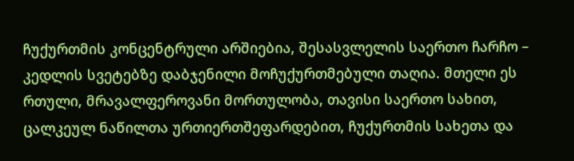ჩუქურთმის კონცენტრული არშიებია, შესასვლელის საერთო ჩარჩო – კედლის სვეტებზე დაბჯენილი მოჩუქურთმებული თაღია. მთელი ეს რთული, მრავალფეროვანი მორთულობა, თავისი საერთო სახით, ცალკეულ ნაწილთა ურთიერთშეფარდებით, ჩუქურთმის სახეთა და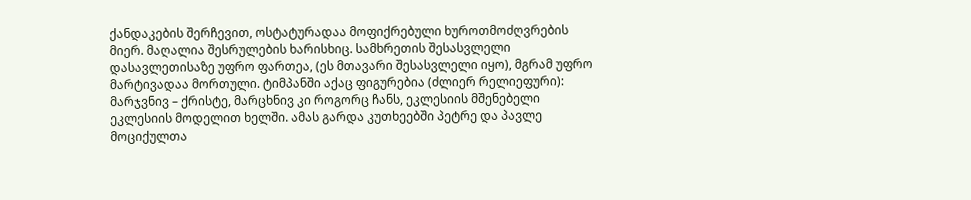ქანდაკების შერჩევით, ოსტატურადაა მოფიქრებული ხუროთმოძღვრების მიერ. მაღალია შესრულების ხარისხიც. სამხრეთის შესასვლელი დასავლეთისაზე უფრო ფართეა, (ეს მთავარი შესასვლელი იყო), მგრამ უფრო მარტივადაა მორთული. ტიმპანში აქაც ფიგურებია (ძლიერ რელიეფური): მარჯვნივ – ქრისტე, მარცხნივ კი როგორც ჩანს, ეკლესიის მშენებელი ეკლესიის მოდელით ხელში. ამას გარდა კუთხეებში პეტრე და პავლე მოციქულთა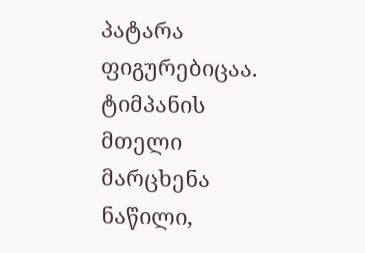პატარა ფიგურებიცაა. ტიმპანის მთელი მარცხენა ნაწილი,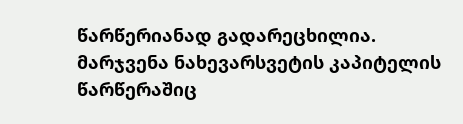წარწერიანად გადარეცხილია. მარჯვენა ნახევარსვეტის კაპიტელის წარწერაშიც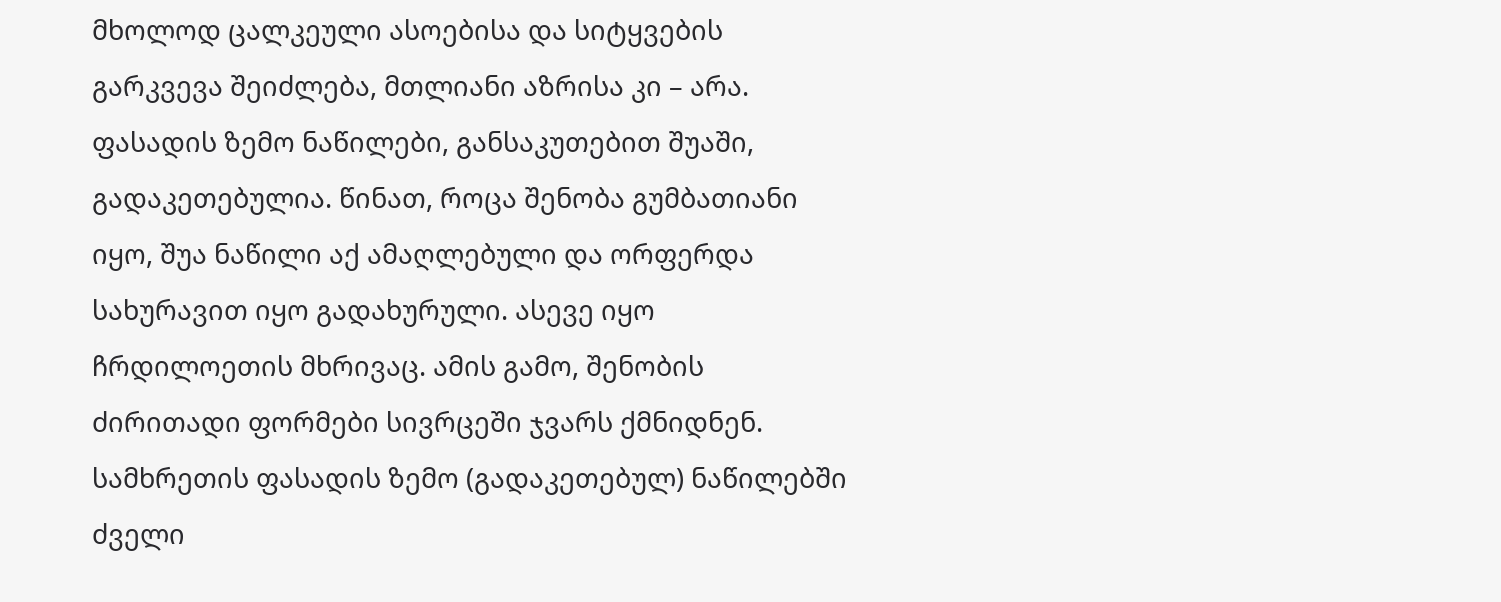მხოლოდ ცალკეული ასოებისა და სიტყვების გარკვევა შეიძლება, მთლიანი აზრისა კი – არა. ფასადის ზემო ნაწილები, განსაკუთებით შუაში, გადაკეთებულია. წინათ, როცა შენობა გუმბათიანი იყო, შუა ნაწილი აქ ამაღლებული და ორფერდა სახურავით იყო გადახურული. ასევე იყო ჩრდილოეთის მხრივაც. ამის გამო, შენობის ძირითადი ფორმები სივრცეში ჯვარს ქმნიდნენ. სამხრეთის ფასადის ზემო (გადაკეთებულ) ნაწილებში ძველი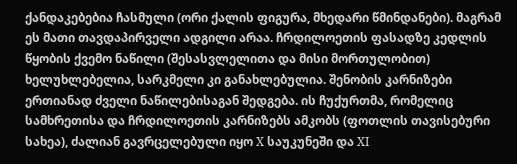ქანდაკებებია ჩასმული (ორი ქალის ფიგურა, მხედარი წმინდანები). მაგრამ ეს მათი თავდაპირველი ადგილი არაა. ჩრდილოეთის ფასადზე კედლის წყობის ქვემო ნაწილი (შესასვლელითა და მისი მორთულობით) ხელუხლებელია, სარკმელი კი განახლებულია. შენობის კარნიზები ერთიანად ძველი ნაწილებისაგან შედგება. ის ჩუქურთმა, რომელიც სამხრეთისა და ჩრდილოეთის კარნიზებს ამკობს (ფოთლის თავისებური სახეა), ძალიან გავრცელებული იყო X საუკუნეში და XI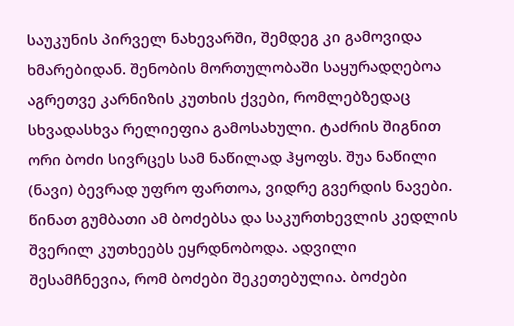საუკუნის პირველ ნახევარში, შემდეგ კი გამოვიდა ხმარებიდან. შენობის მორთულობაში საყურადღებოა აგრეთვე კარნიზის კუთხის ქვები, რომლებზედაც სხვადასხვა რელიეფია გამოსახული. ტაძრის შიგნით ორი ბოძი სივრცეს სამ ნაწილად ჰყოფს. შუა ნაწილი (ნავი) ბევრად უფრო ფართოა, ვიდრე გვერდის ნავები. წინათ გუმბათი ამ ბოძებსა და საკურთხევლის კედლის შვერილ კუთხეებს ეყრდნობოდა. ადვილი შესამჩნევია, რომ ბოძები შეკეთებულია. ბოძები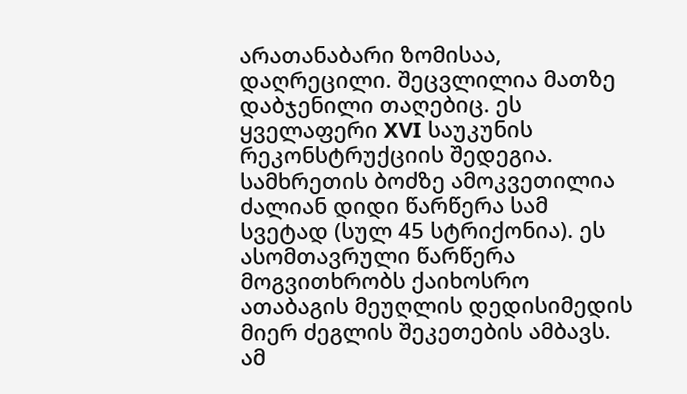არათანაბარი ზომისაა, დაღრეცილი. შეცვლილია მათზე დაბჯენილი თაღებიც. ეს ყველაფერი XVI საუკუნის რეკონსტრუქციის შედეგია. სამხრეთის ბოძზე ამოკვეთილია ძალიან დიდი წარწერა სამ სვეტად (სულ 45 სტრიქონია). ეს ასომთავრული წარწერა მოგვითხრობს ქაიხოსრო ათაბაგის მეუღლის დედისიმედის მიერ ძეგლის შეკეთების ამბავს. ამ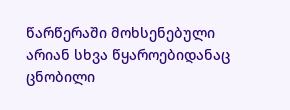წარწერაში მოხსენებული არიან სხვა წყაროებიდანაც ცნობილი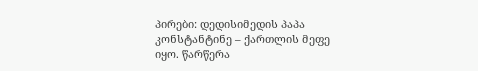პირები: დედისიმედის პაპა კონსტანტინე – ქართლის მეფე იყო. წარწერა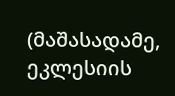(მაშასადამე, ეკლესიის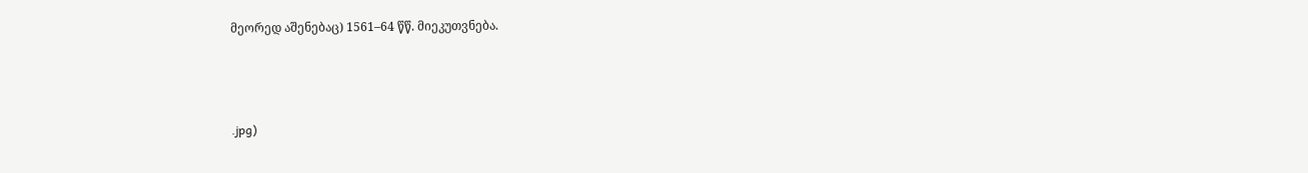მეორედ აშენებაც) 1561–64 წწ. მიეკუთვნება.



.jpg)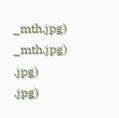_mth.jpg)
_mth.jpg)
.jpg)
.jpg)